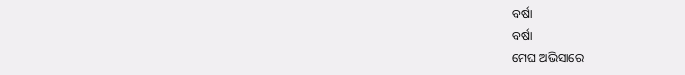ବର୍ଷା
ବର୍ଷା
ମେଘ ଅଭିସାରେ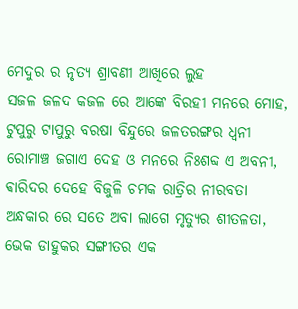ମେଦୁର ର ନୃତ୍ୟ ଶ୍ରାବଣୀ ଆଖିରେ ଲୁହ
ସଜଳ ଜଳଦ କଜଳ ରେ ଆଙ୍କେ ବିରହୀ ମନରେ ମୋହ,
ଟୁପୁରୁ ଟାପୁରୁ ବରଷା ବିନ୍ଦୁରେ ଜଳତରଙ୍ଗର ଧ୍ୱନୀ
ରୋମାଞ୍ଚ ଜଗାଏ ଦେହ ଓ ମନରେ ନିଃଶବ୍ଦ ଏ ଅବନୀ,
ଵାରିଦର ଦେହେ ବିଜୁଳି ଚମକ ରାତ୍ରିର ନୀରବତା
ଅନ୍ଧକାର ରେ ସତେ ଅବା ଲାଗେ ମୃତ୍ୟୁର ଶୀତଳତା,
ଭେକ ଡାହୁକର ସଙ୍ଗୀତର ଏକ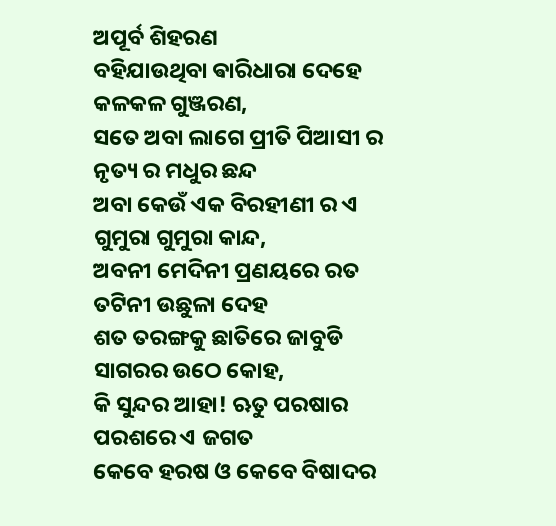ଅପୂର୍ବ ଶିହରଣ
ବହିଯାଉଥିବା ଵାରିଧାରା ଦେହେ କଳକଳ ଗୁଞ୍ଜରଣ,
ସତେ ଅବା ଲାଗେ ପ୍ରୀତି ପିଆସୀ ର ନୃତ୍ୟ ର ମଧୁର ଛନ୍ଦ
ଅବା କେଉଁ ଏକ ବିରହୀଣୀ ର ଏ ଗୁମୁରା ଗୁମୁରା କାନ୍ଦ,
ଅବନୀ ମେଦିନୀ ପ୍ରଣୟରେ ରତ ତଟିନୀ ଉଛୁଳା ଦେହ
ଶତ ତରଙ୍ଗକୁ ଛାତିରେ ଜାବୁଡି ସାଗରର ଉଠେ କୋହ,
କି ସୁନ୍ଦର ଆହା! ଋତୁ ପରଷାର ପରଶରେ ଏ ଜଗତ
କେବେ ହରଷ ଓ କେବେ ବିଷାଦର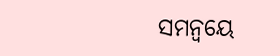ସମନ୍ଵୟେ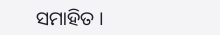ସମାହିତ ।